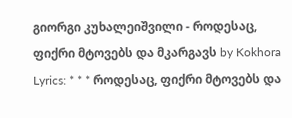გიორგი კუხალეიშვილი - როდესაც, ფიქრი მტოვებს და მკარგავს by Kokhora
Lyrics: * * * როდესაც, ფიქრი მტოვებს და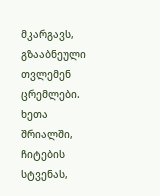მკარგავს, გზააბნეული თვლემენ ცრემლები. ხეთა შრიალში, ჩიტების სტვენას,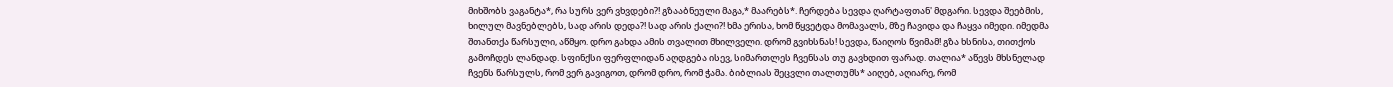მიხშობს ვაგანტა*, რა სურს ვერ ვხვდები?! გზააბნეული მაგა,* მაარებს*. ჩერდება სევდა ღარტაფთან' მდგარი. სევდა შეებმის, ხილულ მავნებლებს, სად არის დედა?! სად არის ქალი?! ხმა ერისა, ხომ წყვეტდა მომავალს, მზე ჩავიდა და ჩაყვა იმედი. იმედმა შთანთქა წარსული, აწმყო. დრო გახდა ამის თვალით მხილველი. დრომ გვიხსნას! სევდა, წაიღოს წვიმამ! გზა ხსნისა, თითქოს გამოჩდეს ლანდად. სფინქსი ფერფლიდან აღდგება ისევ, სიმართლეს ჩვენსას თუ გავხდით ფარად. თალია* აწევს მხსნელად ჩვენს წარსულს, რომ ვერ გავიგოთ, დრომ დრო, რომ ჭამა. ბიბლიას შეცვლი თალთუმს* აიღებ, აღიარე, რომ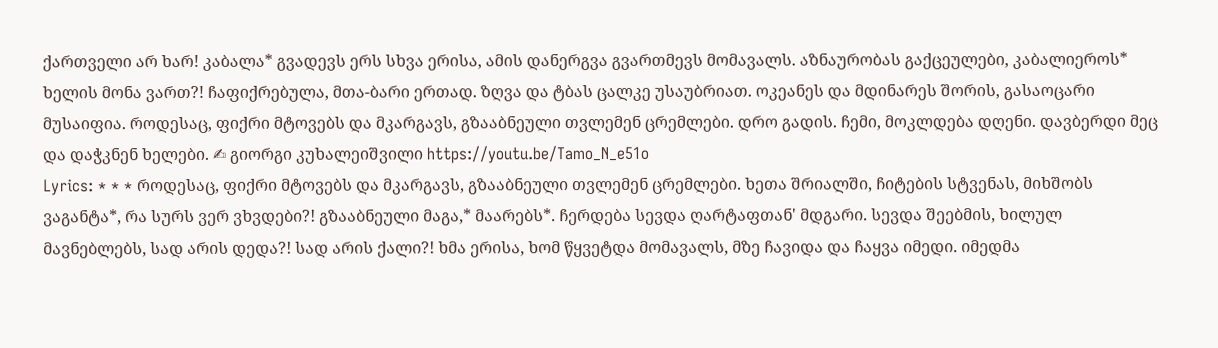ქართველი არ ხარ! კაბალა* გვადევს ერს სხვა ერისა, ამის დანერგვა გვართმევს მომავალს. აზნაურობას გაქცეულები, კაბალიეროს* ხელის მონა ვართ?! ჩაფიქრებულა, მთა-ბარი ერთად. ზღვა და ტბას ცალკე უსაუბრიათ. ოკეანეს და მდინარეს შორის, გასაოცარი მუსაიფია. როდესაც, ფიქრი მტოვებს და მკარგავს, გზააბნეული თვლემენ ცრემლები. დრო გადის. ჩემი, მოკლდება დღენი. დავბერდი მეც და დაჭკნენ ხელები. ✍ გიორგი კუხალეიშვილი https://youtu.be/Tamo_N_e51o
Lyrics: * * * როდესაც, ფიქრი მტოვებს და მკარგავს, გზააბნეული თვლემენ ცრემლები. ხეთა შრიალში, ჩიტების სტვენას, მიხშობს ვაგანტა*, რა სურს ვერ ვხვდები?! გზააბნეული მაგა,* მაარებს*. ჩერდება სევდა ღარტაფთან' მდგარი. სევდა შეებმის, ხილულ მავნებლებს, სად არის დედა?! სად არის ქალი?! ხმა ერისა, ხომ წყვეტდა მომავალს, მზე ჩავიდა და ჩაყვა იმედი. იმედმა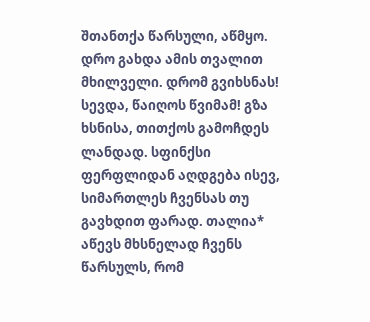შთანთქა წარსული, აწმყო. დრო გახდა ამის თვალით მხილველი. დრომ გვიხსნას! სევდა, წაიღოს წვიმამ! გზა ხსნისა, თითქოს გამოჩდეს ლანდად. სფინქსი ფერფლიდან აღდგება ისევ, სიმართლეს ჩვენსას თუ გავხდით ფარად. თალია* აწევს მხსნელად ჩვენს წარსულს, რომ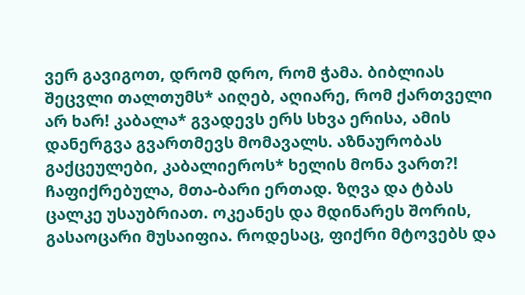ვერ გავიგოთ, დრომ დრო, რომ ჭამა. ბიბლიას შეცვლი თალთუმს* აიღებ, აღიარე, რომ ქართველი არ ხარ! კაბალა* გვადევს ერს სხვა ერისა, ამის დანერგვა გვართმევს მომავალს. აზნაურობას გაქცეულები, კაბალიეროს* ხელის მონა ვართ?! ჩაფიქრებულა, მთა-ბარი ერთად. ზღვა და ტბას ცალკე უსაუბრიათ. ოკეანეს და მდინარეს შორის, გასაოცარი მუსაიფია. როდესაც, ფიქრი მტოვებს და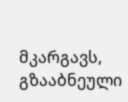მკარგავს, გზააბნეული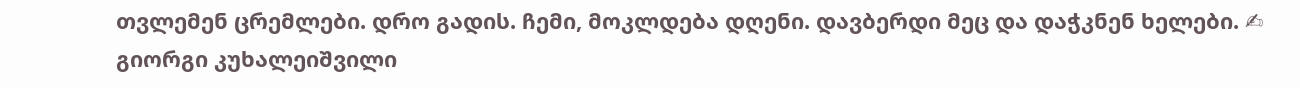თვლემენ ცრემლები. დრო გადის. ჩემი, მოკლდება დღენი. დავბერდი მეც და დაჭკნენ ხელები. ✍ გიორგი კუხალეიშვილი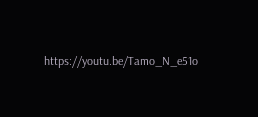https://youtu.be/Tamo_N_e51o